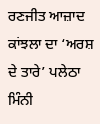ਰਣਜੀਤ ਆਜ਼ਾਦ ਕਾਂਝਲਾ ਦਾ ‘ਅਰਸ਼ ਦੇ ਤਾਰੇ’ ਪਲੇਠਾ ਮਿੰਨੀ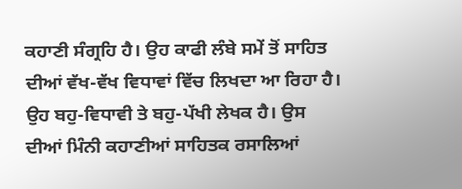ਕਹਾਣੀ ਸੰਗ੍ਰਹਿ ਹੈ। ਉਹ ਕਾਫੀ ਲੰਬੇ ਸਮੇਂ ਤੋਂ ਸਾਹਿਤ ਦੀਆਂ ਵੱਖ-ਵੱਖ ਵਿਧਾਵਾਂ ਵਿੱਚ ਲਿਖਦਾ ਆ ਰਿਹਾ ਹੈ। ਉਹ ਬਹੁ-ਵਿਧਾਵੀ ਤੇ ਬਹੁ-ਪੱਖੀ ਲੇਖਕ ਹੈ। ਉਸ ਦੀਆਂ ਮਿੰਨੀ ਕਹਾਣੀਆਂ ਸਾਹਿਤਕ ਰਸਾਲਿਆਂ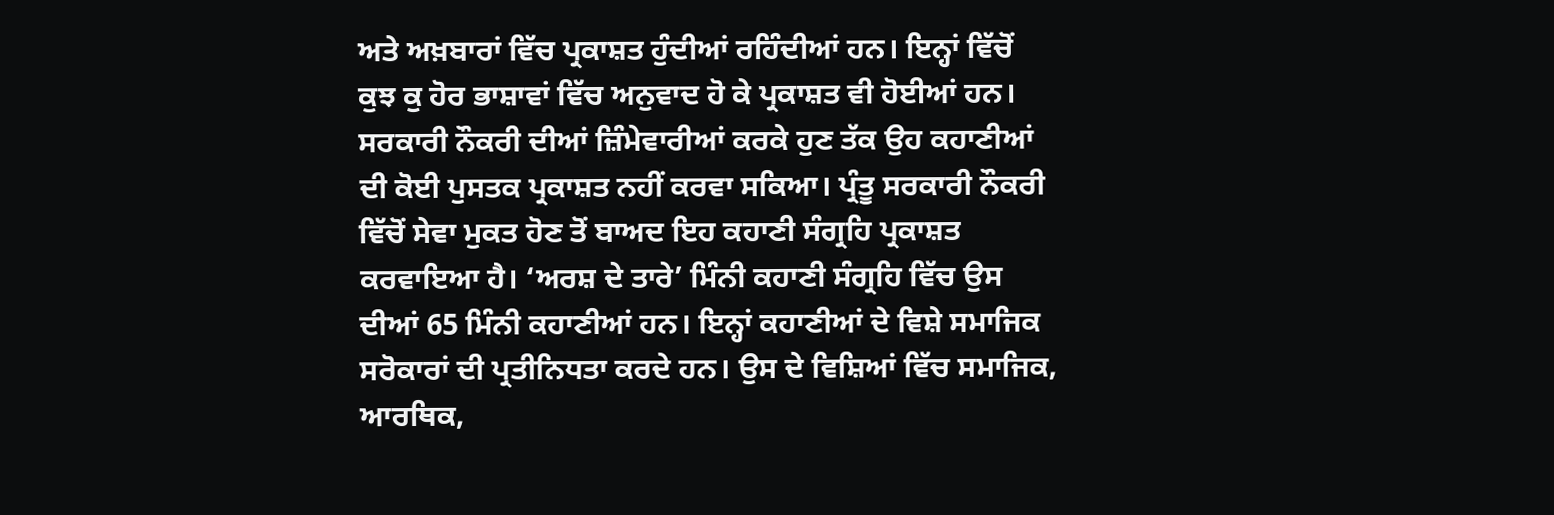ਅਤੇ ਅਖ਼ਬਾਰਾਂ ਵਿੱਚ ਪ੍ਰਕਾਸ਼ਤ ਹੁੰਦੀਆਂ ਰਹਿੰਦੀਆਂ ਹਨ। ਇਨ੍ਹਾਂ ਵਿੱਚੋਂ ਕੁਝ ਕੁ ਹੋਰ ਭਾਸ਼ਾਵਾਂ ਵਿੱਚ ਅਨੁਵਾਦ ਹੋ ਕੇ ਪ੍ਰਕਾਸ਼ਤ ਵੀ ਹੋਈਆਂ ਹਨ। ਸਰਕਾਰੀ ਨੌਕਰੀ ਦੀਆਂ ਜ਼ਿੰਮੇਵਾਰੀਆਂ ਕਰਕੇ ਹੁਣ ਤੱਕ ਉਹ ਕਹਾਣੀਆਂ ਦੀ ਕੋਈ ਪੁਸਤਕ ਪ੍ਰਕਾਸ਼ਤ ਨਹੀਂ ਕਰਵਾ ਸਕਿਆ। ਪ੍ਰੰਤੂ ਸਰਕਾਰੀ ਨੌਕਰੀ ਵਿੱਚੋਂ ਸੇਵਾ ਮੁਕਤ ਹੋਣ ਤੋਂ ਬਾਅਦ ਇਹ ਕਹਾਣੀ ਸੰਗ੍ਰਹਿ ਪ੍ਰਕਾਸ਼ਤ ਕਰਵਾਇਆ ਹੈ। ‘ਅਰਸ਼ ਦੇ ਤਾਰੇ’ ਮਿੰਨੀ ਕਹਾਣੀ ਸੰਗ੍ਰਹਿ ਵਿੱਚ ਉਸ ਦੀਆਂ 65 ਮਿੰਨੀ ਕਹਾਣੀਆਂ ਹਨ। ਇਨ੍ਹਾਂ ਕਹਾਣੀਆਂ ਦੇ ਵਿਸ਼ੇ ਸਮਾਜਿਕ ਸਰੋਕਾਰਾਂ ਦੀ ਪ੍ਰਤੀਨਿਧਤਾ ਕਰਦੇ ਹਨ। ਉਸ ਦੇ ਵਿਸ਼ਿਆਂ ਵਿੱਚ ਸਮਾਜਿਕ, ਆਰਥਿਕ,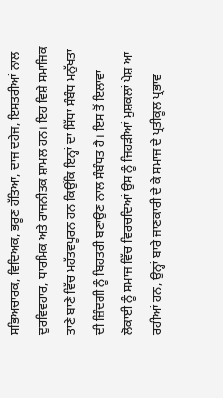ਸਭਿਅਚਾਰਕ, ਵਿਦਿਅਕ, ਭਰੂਣ ਹੱਤਿਆ, ਦਾਜ ਦਹੇਜ, ਇਸਤਰੀਆਂ ਨਾਲ ਦੁਰਵਿਵਹਾਰ, ਧਾਰਮਿਕ ਅਤੇ ਰਾਜਨੀਤਕ ਸ਼ਾਮਲ ਹਨ। ਇਹ ਵਿਸ਼ੇ ਸਮਾਜਿਕ ਤਾਣੇ ਬਾਣੇ ਵਿੱਚ ਮਹੱਤਵਪੂਰਨ ਹਨ ਕਿਉਂਕਿ ਇਨ੍ਹਾਂ ਦਾ ਸਿੱਧਾ ਸੰਬੰਧ ਮਨੁੱਖਤਾ ਦੀ ਜ਼ਿੰਦਗੀ ਨੂੰ ਬਿਹਤਰੀ ਬਣਾਉਣ ਨਾਲ ਸੰਬੰਧਤ ਹੈ। ਇਸ ਤੋਂ ਇਲਾਵਾ ਲੋਕਾਈ ਨੂੰ ਸਮਾਜ ਵਿੱਚ ਵਿਰਚਦਿਆਂ ਉਸ ਨੂੰ ਜਿਹੜੀਆਂ ਮੁਸ਼ਕਲਾਂ ਪੇਸ਼ ਆ ਰਹੀਆਂ ਹਨ, ਉਨ੍ਹਾਂ ਬਾਰੇ ਜਾਣਕਾਰੀ ਦੇ ਕੇ ਸਮਾਜ ਦੇ ਪ੍ਰਤੀਕੂਲ ਪ੍ਰਭਾਵ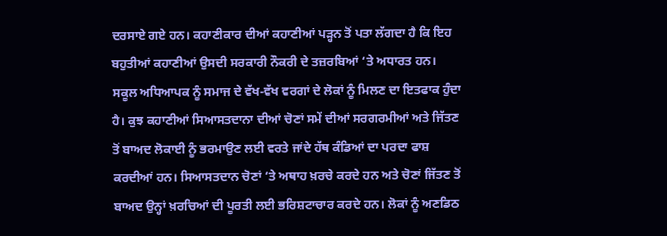ਦਰਸਾਏ ਗਏ ਹਨ। ਕਹਾਣੀਕਾਰ ਦੀਆਂ ਕਹਾਣੀਆਂ ਪੜ੍ਹਨ ਤੋਂ ਪਤਾ ਲੱਗਦਾ ਹੈ ਕਿ ਇਹ ਬਹੁਤੀਆਂ ਕਹਾਣੀਆਂ ਉਸਦੀ ਸਰਕਾਰੀ ਨੌਕਰੀ ਦੇ ਤਜ਼ਰਬਿਆਂ ‘ਤੇ ਅਧਾਰਤ ਹਨ। ਸਕੂਲ ਅਧਿਆਪਕ ਨੂੰ ਸਮਾਜ ਦੇ ਵੱਖ-ਵੱਖ ਵਰਗਾਂ ਦੇ ਲੋਕਾਂ ਨੂੰ ਮਿਲਣ ਦਾ ਇਤਫਾਕ ਹੁੰਦਾ ਹੈ। ਕੁਝ ਕਹਾਣੀਆਂ ਸਿਆਸਤਦਾਨਾ ਦੀਆਂ ਚੋਣਾਂ ਸਮੇਂ ਦੀਆਂ ਸਰਗਰਮੀਆਂ ਅਤੇ ਜਿੱਤਣ ਤੋਂ ਬਾਅਦ ਲੋਕਾਈ ਨੂੰ ਭਰਮਾਉਣ ਲਈ ਵਰਤੇ ਜਾਂਦੇ ਹੱਥ ਕੰਡਿਆਂ ਦਾ ਪਰਦਾ ਫਾਸ਼ ਕਰਦੀਆਂ ਹਨ। ਸਿਆਸਤਦਾਨ ਚੋਣਾਂ ‘ਤੇ ਅਥਾਹ ਖ਼ਰਚੇ ਕਰਦੇ ਹਨ ਅਤੇ ਚੋਣਾਂ ਜਿੱਤਣ ਤੋਂ ਬਾਅਦ ਉਨ੍ਹਾਂ ਖ਼ਰਚਿਆਂ ਦੀ ਪੂਰਤੀ ਲਈ ਭਰਿਸ਼ਟਾਚਾਰ ਕਰਦੇ ਹਨ। ਲੋਕਾਂ ਨੂੰ ਅਣਡਿਠ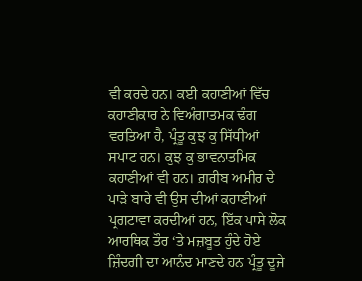ਵੀ ਕਰਦੇ ਹਨ। ਕਈ ਕਹਾਣੀਆਂ ਵਿੱਚ ਕਹਾਣੀਕਾਰ ਨੇ ਵਿਅੰਗਾਤਮਕ ਢੰਗ ਵਰਤਿਆ ਹੈ, ਪ੍ਰੰਤੂ ਕੁਝ ਕੁ ਸਿੱਧੀਆਂ ਸਪਾਟ ਹਨ। ਕੁਝ ਕੁ ਭਾਵਨਾਤਮਿਕ ਕਹਾਣੀਆਂ ਵੀ ਹਨ। ਗ਼ਰੀਬ ਅਮੀਰ ਦੇ ਪਾੜੇ ਬਾਰੇ ਵੀ ਉਸ ਦੀਆਂ ਕਹਾਣੀਆਂ ਪ੍ਰਗਟਾਵਾ ਕਰਦੀਆਂ ਹਨ, ਇੱਕ ਪਾਸੇ ਲੋਕ ਆਰਥਿਕ ਤੌਰ ‘ਤੇ ਮਜ਼ਬੂਤ ਹੁੰਦੇ ਹੋਏ ਜ਼ਿੰਦਗੀ ਦਾ ਆਨੰਦ ਮਾਣਦੇ ਹਨ ਪ੍ਰੰਤੂ ਦੂਜੇ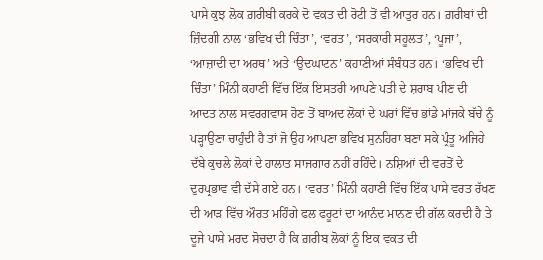ਪਾਸੇ ਕੁਝ ਲੋਕ ਗ਼ਰੀਬੀ ਕਰਕੇ ਦੋ ਵਕਤ ਦੀ ਰੋਟੀ ਤੋਂ ਵੀ ਆਤੁਰ ਹਨ। ਗ਼ਰੀਬਾਂ ਦੀ ਜ਼ਿੰਦਗੀ ਨਾਲ ‘ਭਵਿਖ ਦੀ ਚਿੰਤਾ’, ‘ਵਰਤ’, ‘ਸਰਕਾਰੀ ਸਹੂਲਤ’, ‘ਪੂਜਾ’, ‘ਆਜ਼ਾਦੀ ਦਾ ਅਰਥ’ ਅਤੇ ‘ਉਦਘਾਟਨ’ ਕਹਾਣੀਆਂ ਸੰਬੰਧਤ ਹਨ। ‘ਭਵਿਖ ਦੀ ਚਿੰਤਾ’ ਮਿੰਨੀ ਕਹਾਣੀ ਵਿੱਚ ਇੱਕ ਇਸਤਰੀ ਆਪਣੇ ਪਤੀ ਦੇ ਸ਼ਰਾਬ ਪੀਣ ਦੀ ਆਦਤ ਨਾਲ ਸਵਰਗਵਾਸ ਹੋਣ ਤੋਂ ਬਾਅਦ ਲੋਕਾਂ ਦੇ ਘਰਾਂ ਵਿੱਚ ਭਾਂਡੇ ਮਾਂਜਕੇ ਬੱਚੇ ਨੂੰ ਪੜ੍ਹਾਉਣਾ ਚਾਹੁੰਦੀ ਹੈ ਤਾਂ ਜੋ ਉਹ ਆਪਣਾ ਭਵਿਖ ਸੁਨਹਿਰਾ ਬਣਾ ਸਕੇ ਪ੍ਰੰਤੂ ਅਜਿਹੇ ਦੱਬੇ ਕੁਚਲੇ ਲੋਕਾਂ ਦੇ ਹਾਲਾਤ ਸਾਜਗਾਰ ਨਹੀਂ ਰਹਿੰਦੇ। ਨਸ਼ਿਆਂ ਦੀ ਵਰਤੋਂ ਦੇ ਦੁਰਪ੍ਰਭਾਵ ਵੀ ਦੱਸੇ ਗਏ ਹਨ। ‘ਵਰਤ’ ਮਿੰਨੀ ਕਹਾਣੀ ਵਿੱਚ ਇੱਕ ਪਾਸੇ ਵਰਤ ਰੱਖਣ ਦੀ ਆੜ ਵਿੱਚ ਔਰਤ ਮਹਿੰਗੇ ਫਲ ਫਰੂਟਾਂ ਦਾ ਆਨੰਦ ਮਾਨਣ ਦੀ ਗੱਲ ਕਰਦੀ ਹੈ ਤੇ ਦੂਜੇ ਪਾਸੇ ਮਰਦ ਸੋਚਦਾ ਹੈ ਕਿ ਗ਼ਰੀਬ ਲੋਕਾਂ ਨੂੰ ਇਕ ਵਕਤ ਦੀ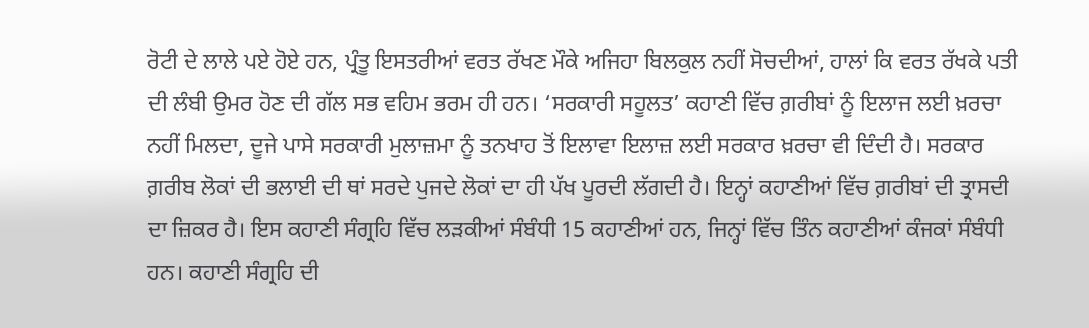ਰੋਟੀ ਦੇ ਲਾਲੇ ਪਏ ਹੋਏ ਹਨ, ਪ੍ਰੰਤੂ ਇਸਤਰੀਆਂ ਵਰਤ ਰੱਖਣ ਮੌਕੇ ਅਜਿਹਾ ਬਿਲਕੁਲ ਨਹੀਂ ਸੋਚਦੀਆਂ, ਹਾਲਾਂ ਕਿ ਵਰਤ ਰੱਖਕੇ ਪਤੀ ਦੀ ਲੰਬੀ ਉਮਰ ਹੋਣ ਦੀ ਗੱਲ ਸਭ ਵਹਿਮ ਭਰਮ ਹੀ ਹਨ। ‘ਸਰਕਾਰੀ ਸਹੂਲਤ’ ਕਹਾਣੀ ਵਿੱਚ ਗ਼ਰੀਬਾਂ ਨੂੰ ਇਲਾਜ ਲਈ ਖ਼ਰਚਾ ਨਹੀਂ ਮਿਲਦਾ, ਦੂਜੇ ਪਾਸੇ ਸਰਕਾਰੀ ਮੁਲਾਜ਼ਮਾ ਨੂੰ ਤਨਖਾਹ ਤੋਂ ਇਲਾਵਾ ਇਲਾਜ਼ ਲਈ ਸਰਕਾਰ ਖ਼ਰਚਾ ਵੀ ਦਿੰਦੀ ਹੈ। ਸਰਕਾਰ ਗ਼ਰੀਬ ਲੋਕਾਂ ਦੀ ਭਲਾਈ ਦੀ ਥਾਂ ਸਰਦੇ ਪੁਜਦੇ ਲੋਕਾਂ ਦਾ ਹੀ ਪੱਖ ਪੂਰਦੀ ਲੱਗਦੀ ਹੈ। ਇਨ੍ਹਾਂ ਕਹਾਣੀਆਂ ਵਿੱਚ ਗ਼ਰੀਬਾਂ ਦੀ ਤ੍ਰਾਸਦੀ ਦਾ ਜ਼ਿਕਰ ਹੈ। ਇਸ ਕਹਾਣੀ ਸੰਗ੍ਰਹਿ ਵਿੱਚ ਲੜਕੀਆਂ ਸੰਬੰਧੀ 15 ਕਹਾਣੀਆਂ ਹਨ, ਜਿਨ੍ਹਾਂ ਵਿੱਚ ਤਿੰਨ ਕਹਾਣੀਆਂ ਕੰਜਕਾਂ ਸੰਬੰਧੀ ਹਨ। ਕਹਾਣੀ ਸੰਗ੍ਰਹਿ ਦੀ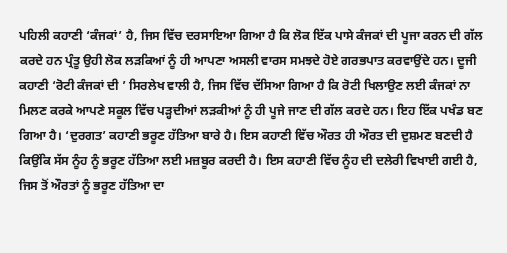ਪਹਿਲੀ ਕਹਾਣੀ ‘ਕੰਜਕਾਂ’ ਹੈ, ਜਿਸ ਵਿੱਚ ਦਰਸਾਇਆ ਗਿਆ ਹੈ ਕਿ ਲੋਕ ਇੱਕ ਪਾਸੇ ਕੰਜਕਾਂ ਦੀ ਪੂਜਾ ਕਰਨ ਦੀ ਗੱਲ ਕਰਦੇ ਹਨ ਪ੍ਰੰਤੂ ਉਹੀ ਲੋਕ ਲੜਕਿਆਂ ਨੂੰ ਹੀ ਆਪਣਾ ਅਸਲੀ ਵਾਰਸ ਸਮਝਦੇ ਹੋਏ ਗਰਭਪਾਤ ਕਰਵਾਉਂਦੇ ਹਨ। ਦੂਜੀ ਕਹਾਣੀ ‘ਰੋਟੀ ਕੰਜਕਾਂ ਦੀ ’ ਸਿਰਲੇਖ ਵਾਲੀ ਹੈ, ਜਿਸ ਵਿੱਚ ਦੱਸਿਆ ਗਿਆ ਹੈ ਕਿ ਰੋਟੀ ਖਿਲਾਉਣ ਲਈ ਕੰਜਕਾਂ ਨਾ ਮਿਲਣ ਕਰਕੇ ਆਪਣੇ ਸਕੂਲ ਵਿੱਚ ਪੜ੍ਹਦੀਆਂ ਲੜਕੀਆਂ ਨੂੰ ਹੀ ਪੂਜੇ ਜਾਣ ਦੀ ਗੱਲ ਕਰਦੇ ਹਨ। ਇਹ ਇੱਕ ਪਖੰਡ ਬਣ ਗਿਆ ਹੈ। ‘ਦੁਰਗਤ’ ਕਹਾਣੀ ਭਰੂਣ ਹੱਤਿਆ ਬਾਰੇ ਹੈ। ਇਸ ਕਹਾਣੀ ਵਿੱਚ ਔਰਤ ਹੀ ਔਰਤ ਦੀ ਦੁਸ਼ਮਣ ਬਣਦੀ ਹੈ ਕਿਉਂਕਿ ਸੱਸ ਨੂੰਹ ਨੂੰ ਭਰੂਣ ਹੱਤਿਆ ਲਈ ਮਜ਼ਬੂਰ ਕਰਦੀ ਹੈ। ਇਸ ਕਹਾਣੀ ਵਿੱਚ ਨੂੰਹ ਦੀ ਦਲੇਰੀ ਵਿਖਾਈ ਗਈ ਹੈ, ਜਿਸ ਤੋਂ ਔਰਤਾਂ ਨੂੰ ਭਰੂਣ ਹੱਤਿਆ ਦਾ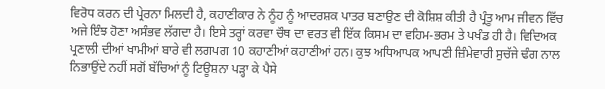ਵਿਰੋਧ ਕਰਨ ਦੀ ਪ੍ਰੇਰਨਾ ਮਿਲਦੀ ਹੈ, ਕਹਾਣੀਕਾਰ ਨੇ ਨੂੰਹ ਨੂੰ ਆਦਰਸ਼ਕ ਪਾਤਰ ਬਣਾਉਣ ਦੀ ਕੋਸ਼ਿਸ਼ ਕੀਤੀ ਹੈ ਪ੍ਰੰਤੂ ਆਮ ਜੀਵਨ ਵਿੱਚ ਅਜੇ ਇੰਝ ਹੋਣਾ ਅਸੰਭਵ ਲੱਗਦਾ ਹੈ। ਇਸੇ ਤਰ੍ਹਾਂ ਕਰਵਾ ਚੌਥ ਦਾ ਵਰਤ ਵੀ ਇੱਕ ਕਿਸਮ ਦਾ ਵਹਿਮ-ਭਰਮ ਤੇ ਪਖੰਡ ਹੀ ਹੈ। ਵਿਦਿਅਕ ਪ੍ਰਣਾਲੀ ਦੀਆਂ ਖਾਮੀਆਂ ਬਾਰੇ ਵੀ ਲਗਪਗ 10 ਕਹਾਣੀਆਂ ਕਹਾਣੀਆਂ ਹਨ। ਕੁਝ ਅਧਿਆਪਕ ਆਪਣੀ ਜ਼ਿੰਮੇਵਾਰੀ ਸੁਚੱਜੇ ਢੰਗ ਨਾਲ ਨਿਭਾਉਂਦੇ ਨਹੀਂ ਸਗੋਂ ਬੱਚਿਆਂ ਨੂੰ ਟਿਊਸ਼ਨਾ ਪੜ੍ਹਾ ਕੇ ਪੈਸੇ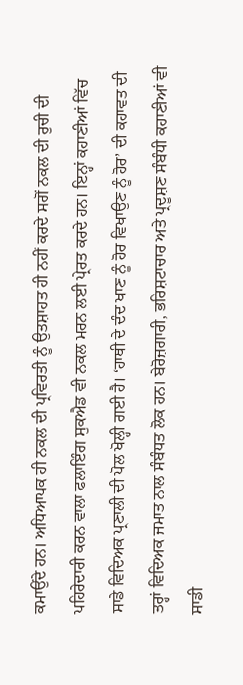ਕਮਾਉਂਦੇ ਹਨ। ਅਧਿਆਪਕ ਹੀ ਨਕਲ ਦੀ ਪ੍ਰਵਿਰਤੀ ਨੂੰ ਉਤਸ਼ਾਹਤ ਹੀ ਨਹੀਂ ਕਰਦੇ ਸਗੋਂ ਨਕਲ ਦੀ ਰੁਚੀ ਦੀ ਪਹਿਰੇਦਾਰੀ ਕਰਨ ਵਾਲਾ ਫਲਾਇੰਗ ਸੁਕਐਡ ਵੀ ਨਕਲ ਮਰਨ ਲਈ ਪ੍ਰੇਰਤ ਕਰਦੇ ਹਨ। ਇਨ੍ਹਾਂ ਕਹਾਣੀਆਂ ਵਿੱਚ ਸਾਡੇ ਵਿਦਿਅਕ ਪ੍ਰਣਾਲੀ ਦੀ ਪੋਲ ਖੋਲ੍ਹੀ ਗਈ ਹੈ। ‘ਹਾਥੀ ਦੇ ਦੰਦ ਖਾਣ ਨੂੰ ਹੋਰ ਵਿਖਾਉਣ ਨੂੰ ਹੋਰ’ ਦੀ ਕਹਾਵਤ ਦੀ ਤਰ੍ਹਾਂ ਵਿਦਿਅਕ ਜਮਾਤ ਨਾਲ ਸੰਬੰਧਤ ਲੋਕ ਹਨ। ਬੇਰੋਜ਼ਗਾਰੀ, ਭਰਿਸ਼ਟਾਚਾਰ ਅਤੇ ਪ੍ਰਦੂਸ਼ਣ ਸੰਬੰਧੀ ਕਹਾਣੀਆਂ ਵੀ ਸਾਡੀ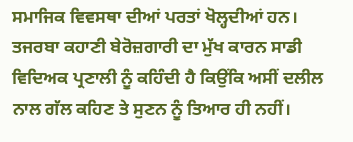ਸਮਾਜਿਕ ਵਿਵਸਥਾ ਦੀਆਂ ਪਰਤਾਂ ਖੋਲ੍ਹਦੀਆਂ ਹਨ। ਤਜਰਬਾ ਕਹਾਣੀ ਬੇਰੋਜ਼ਗਾਰੀ ਦਾ ਮੁੱਖ ਕਾਰਨ ਸਾਡੀ ਵਿਦਿਅਕ ਪ੍ਰਣਾਲੀ ਨੂੰ ਕਹਿੰਦੀ ਹੈ ਕਿਉਂਕਿ ਅਸੀਂ ਦਲੀਲ ਨਾਲ ਗੱਲ ਕਹਿਣ ਤੇ ਸੁਣਨ ਨੂੰ ਤਿਆਰ ਹੀ ਨਹੀਂ।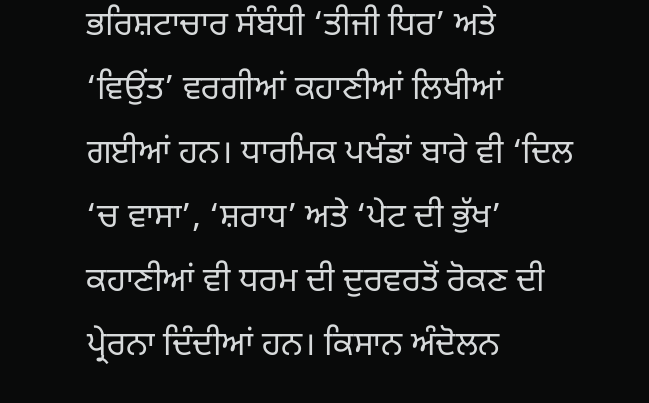ਭਰਿਸ਼ਟਾਚਾਰ ਸੰਬੰਧੀ ‘ਤੀਜੀ ਧਿਰ’ ਅਤੇ ‘ਵਿਉਂਤ’ ਵਰਗੀਆਂ ਕਹਾਣੀਆਂ ਲਿਖੀਆਂ ਗਈਆਂ ਹਨ। ਧਾਰਮਿਕ ਪਖੰਡਾਂ ਬਾਰੇ ਵੀ ‘ਦਿਲ ‘ਚ ਵਾਸਾ’, ‘ਸ਼ਰਾਧ’ ਅਤੇ ‘ਪੇਟ ਦੀ ਭੁੱਖ’ ਕਹਾਣੀਆਂ ਵੀ ਧਰਮ ਦੀ ਦੁਰਵਰਤੋਂ ਰੋਕਣ ਦੀ ਪ੍ਰੇਰਨਾ ਦਿੰਦੀਆਂ ਹਨ। ਕਿਸਾਨ ਅੰਦੋਲਨ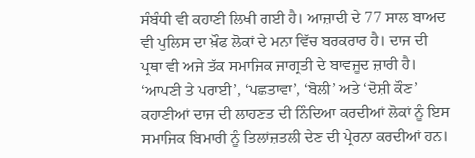ਸੰਬੰਧੀ ਵੀ ਕਹਾਣੀ ਲਿਖੀ ਗਈ ਹੈ। ਆਜ਼ਾਦੀ ਦੇ 77 ਸਾਲ ਬਾਅਦ ਵੀ ਪੁਲਿਸ ਦਾ ਖ਼ੌਫ ਲੋਕਾਂ ਦੇ ਮਨਾ ਵਿੱਚ ਬਰਕਰਾਰ ਹੈ। ਦਾਜ ਦੀ ਪ੍ਰਥਾ ਵੀ ਅਜੇ ਤੱਕ ਸਮਾਜਿਕ ਜਾਗ੍ਰਤੀ ਦੇ ਬਾਵਜੂਦ ਜ਼ਾਰੀ ਹੈ। ‘ਆਪਣੀ ਤੇ ਪਰਾਈ’, ‘ਪਛਤਾਵਾ’, ‘ਬੋਲੀ’ ਅਤੇ ‘ਦੋਸ਼ੀ ਕੌਣ’ ਕਹਾਣੀਆਂ ਦਾਜ ਦੀ ਲਾਹਣਤ ਦੀ ਨਿੰਦਿਆ ਕਰਦੀਆਂ ਲੋਕਾਂ ਨੂੰ ਇਸ ਸਮਾਜਿਕ ਬਿਮਾਰੀ ਨੂੰ ਤਿਲਾਂਜ਼ਤਲੀ ਦੇਣ ਦੀ ਪ੍ਰੇਰਨਾ ਕਰਦੀਆਂ ਹਨ।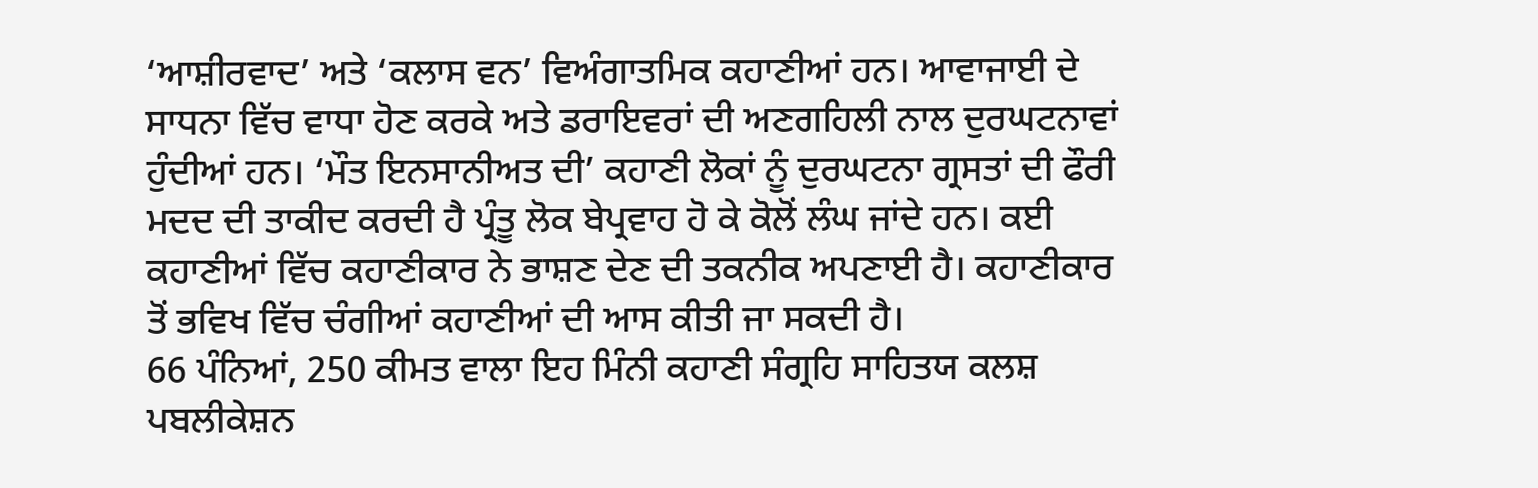‘ਆਸ਼ੀਰਵਾਦ’ ਅਤੇ ‘ਕਲਾਸ ਵਨ’ ਵਿਅੰਗਾਤਮਿਕ ਕਹਾਣੀਆਂ ਹਨ। ਆਵਾਜਾਈ ਦੇ ਸਾਧਨਾ ਵਿੱਚ ਵਾਧਾ ਹੋਣ ਕਰਕੇ ਅਤੇ ਡਰਾਇਵਰਾਂ ਦੀ ਅਣਗਹਿਲੀ ਨਾਲ ਦੁਰਘਟਨਾਵਾਂ ਹੁੰਦੀਆਂ ਹਨ। ‘ਮੌਤ ਇਨਸਾਨੀਅਤ ਦੀ’ ਕਹਾਣੀ ਲੋਕਾਂ ਨੂੰ ਦੁਰਘਟਨਾ ਗ੍ਰਸਤਾਂ ਦੀ ਫੌਰੀ ਮਦਦ ਦੀ ਤਾਕੀਦ ਕਰਦੀ ਹੈ ਪ੍ਰੰਤੂ ਲੋਕ ਬੇਪ੍ਰਵਾਹ ਹੋ ਕੇ ਕੋਲੋਂ ਲੰਘ ਜਾਂਦੇ ਹਨ। ਕਈ ਕਹਾਣੀਆਂ ਵਿੱਚ ਕਹਾਣੀਕਾਰ ਨੇ ਭਾਸ਼ਣ ਦੇਣ ਦੀ ਤਕਨੀਕ ਅਪਣਾਈ ਹੈ। ਕਹਾਣੀਕਾਰ ਤੋਂ ਭਵਿਖ ਵਿੱਚ ਚੰਗੀਆਂ ਕਹਾਣੀਆਂ ਦੀ ਆਸ ਕੀਤੀ ਜਾ ਸਕਦੀ ਹੈ।
66 ਪੰਨਿਆਂ, 250 ਕੀਮਤ ਵਾਲਾ ਇਹ ਮਿੰਨੀ ਕਹਾਣੀ ਸੰਗ੍ਰਹਿ ਸਾਹਿਤਯ ਕਲਸ਼ ਪਬਲੀਕੇਸ਼ਨ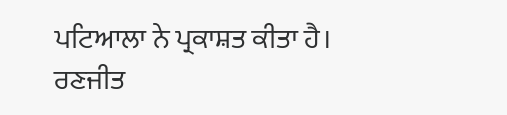ਪਟਿਆਲਾ ਨੇ ਪ੍ਰਕਾਸ਼ਤ ਕੀਤਾ ਹੈ।
ਰਣਜੀਤ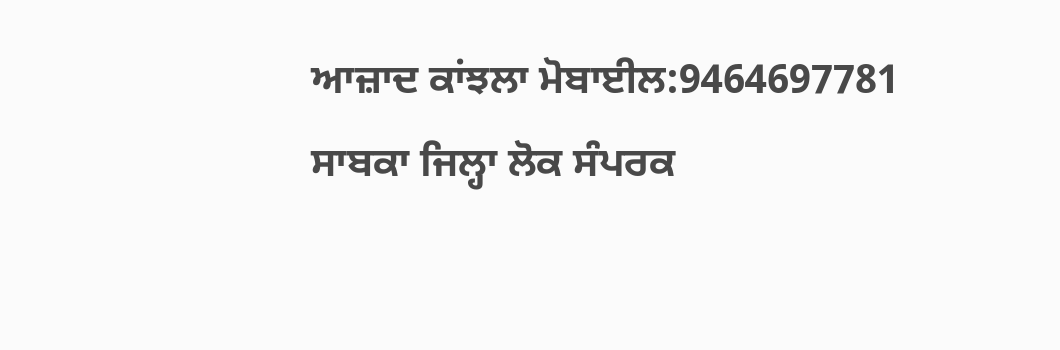ਆਜ਼ਾਦ ਕਾਂਝਲਾ ਮੋਬਾਈਲ:9464697781
ਸਾਬਕਾ ਜਿਲ੍ਹਾ ਲੋਕ ਸੰਪਰਕ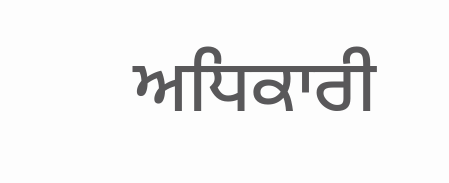ਅਧਿਕਾਰੀ